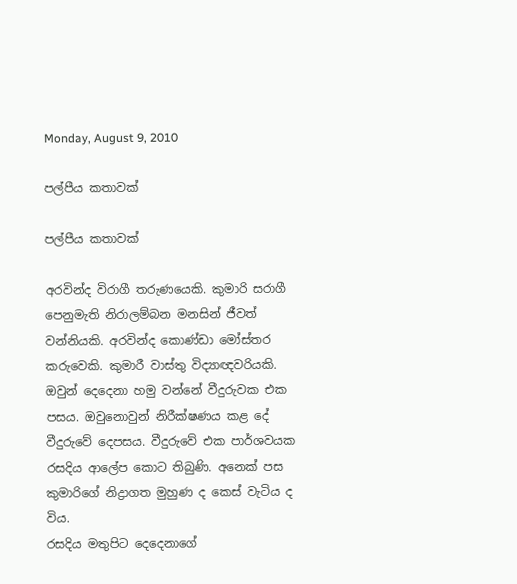Monday, August 9, 2010

පල්පීය කතාවක්

පල්පීය කතාවක්

අරවින්ද විරාගී තරුණයෙකි. කුමාරි සරාගී පෙනුමැති නිරාලම්බන මනසින් ජීවත් වන්නියකි. අරවින්ද කොණ්ඩා මෝස්තර කරුවෙකි. කුමාරී වාස්තු විද්‍යාඥවරියකි. ඔවුන් දෙදෙනා හමු වන්නේ වීදුරුවක එක පසය. ඔවුනොවුන් නිරීක්ෂණය කළ දේ වීදුරුවේ දෙපසය. වීදුරුවේ එක පාර්ශවයක රසදිය ආලේප කොට තිබුණි. අනෙක් පස කුමාරිගේ නිද්‍රාගත මුහුණ ද කෙස් වැටිය ද විය.
රසදිය මතුපිට දෙදෙනාගේ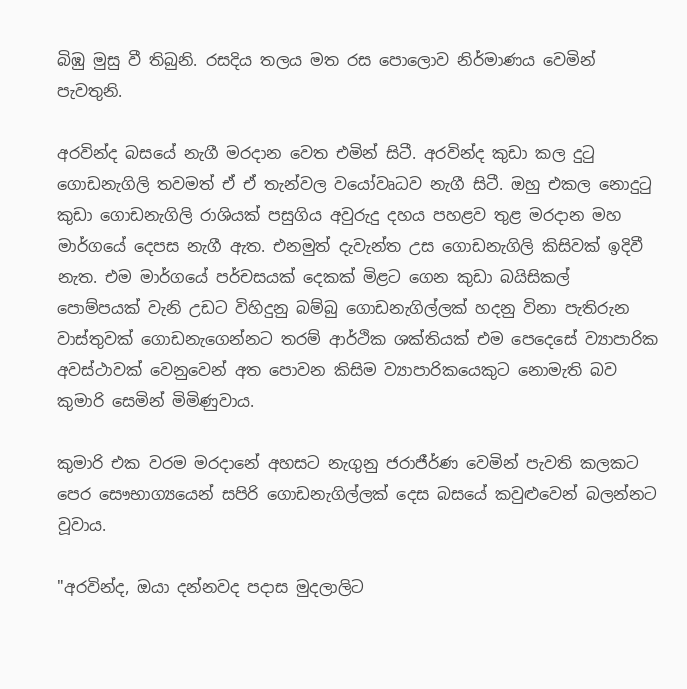බිඹු මුසු වී තිබුනි. රසදිය තලය මත රස පොලොව නිර්මාණය වෙමින් පැවතුනි.

අරවින්ද බසයේ නැගී මරදාන වෙත එමින් සිටී. අරවින්ද කුඩා කල දුටු ගොඩනැගිලි තවමත් ඒ ඒ තැන්වල වයෝවෘධව නැගී සිටී. ඔහු එකල නොදුටු කුඩා ගොඩනැගිලි රාශියක් පසුගිය අවුරුදු දහය ප‍හළව තුළ මරදාන මහ මාර්ගයේ දෙපස නැගී ඇත. එනමුත් දැවැන්ත උස ගොඩනැගිලි කිසිවක් ඉදිවී නැත. එම මාර්ගයේ පර්චසයක් දෙකක් මිළට ගෙන කුඩා බයිසිකල් පොම්පයක් වැනි උඩට විහිදුනු බම්බු ගොඩනැගිල්ලක් හදනු විනා පැතිරුන වාස්තුවක් ගොඩනැගෙන්නට තරම් ආර්ථික ශක්තියක් එම පෙ‍දෙසේ ව්‍යාපාරික අවස්ථාවක් වෙනුවෙන් අත පොවන කිසිම ව්‍යාපාරිකයෙකුට නොමැති බව කුමාරි සෙමින් මිමිණුවාය.

කුමාරි එක වරම මරදානේ අහසට නැගුනු ජරාජීර්ණ වෙමින් පැවති කලකට පෙර සෞභාග්‍යයෙන් සපිරි ගොඩනැගිල්ලක් දෙස බසයේ කවුළුවෙන් බලන්නට වූවාය.

"අරවින්ද, ඔයා දන්නවද පදාස මුදලාලිට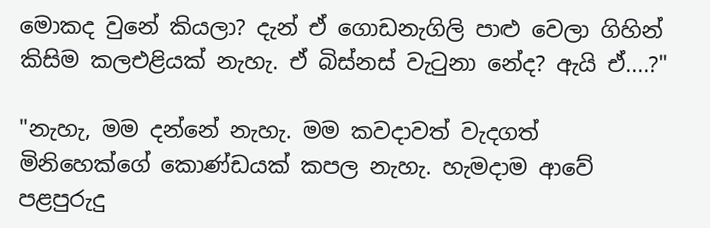මොකද වුනේ කියලා? දැන් ඒ ගොඩනැගිලි පාළු වෙලා ගිහින් කිසිම කලඑළියක් නැහැ. ඒ බිස්නස් වැටුනා නේද? ඇයි ඒ....?"

"නැහැ, මම දන්නේ නැහැ. මම කවදාවත් වැදගත් මිනිහෙක්ගේ කොණ්ඩයක් කපල නැහැ. හැමදාම ආවේ පළපුරුදු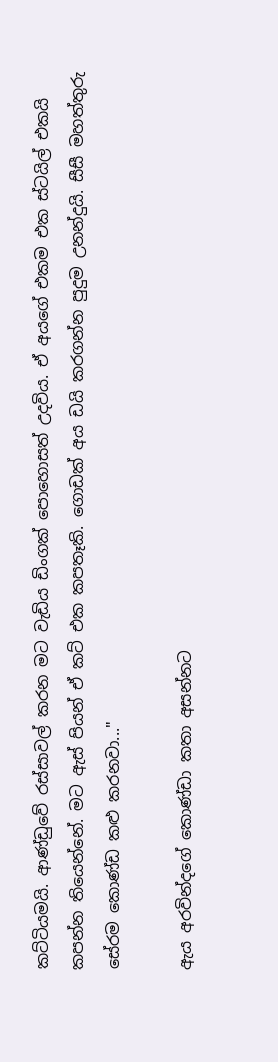කට්ටියමයි. ආණ්ඩුවේ රස්සාවල් කරන මට වැඩිය ඩිංගක් පොහොසත් උදවිය. ඒ අයගේ එකම එක ස්ටයිල් එකයි කපන්න තියෙන්නේ. මට ඇස් පියන් ඒ කට් එක කපතෑකි. ගොඩක් අය ඩයි කරගන්න පුදුම උනන්දුයි. සීසී මහත්තුරු සේරම කොණ්ඩ කළු කරනවා..."

ඇය අරවින්දගේ කොණ්ඩා කතා අසන්නට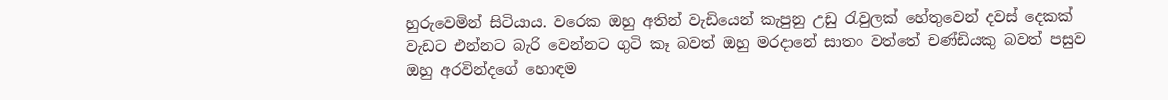හුරුවෙමින් සිටියාය. වරෙක ඔහු අතින් වැඩියෙන් කැපුනු උඩු රැවුලක් හේතුවෙන් දවස් දෙකක් වැඩට එන්නට බැරි වෙන්නට ගුටි කෑ බවත් ඔහු මරදානේ සාතං වත්තේ චණ්ඩිය‍කු බවත් පසුව ඔහු අරවින්දගේ හොඳම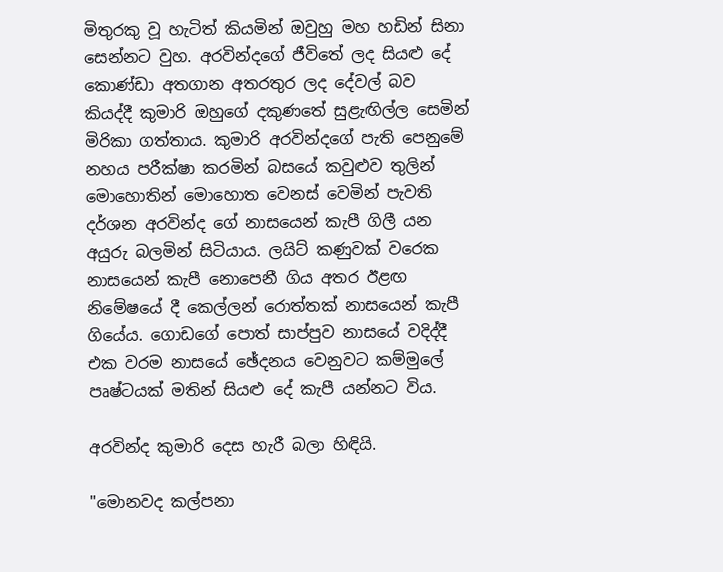මිතුරකු වූ හැටිත් කියමින් ඔවුහු මහ හඩින් සිනා සෙන්නට වුහ. අරවින්දගේ ජීවිතේ ලද සියළු දේ කොණ්ඩා අතගාන අතරතුර ලද දේවල් බව කියද්දී කුමාරි ඔහුගේ දකුණතේ සුළැඟිල්ල සෙමින් මිරිකා ගත්තාය. කුමාරි අරවින්දගේ පැති පෙනුමේ නහය පරීක්ෂා කරමින් බසයේ කවුළුව තුලින්‍ මොහොතින් මොහොත වෙනස් වෙමින් පැවති දර්ශන අරවින්ද ගේ නාසයෙන් කැපී ගිලී යන අයුරු බලමින් සිටියාය. ලයිට් කණුවක් වරෙක නාසයෙන් කැපී නොපෙනී ගිය අතර ඊළඟ නිමේෂයේ දී කෙල්ලන් රොත්තක් නාසයෙන් කැපී ගියේය. ගොඩගේ පොත් සාප්පුව නාසයේ වදිද්දී එක වරම නා‍සයේ ඡේදනය වෙනුවට කම්මුලේ පෘෂ්ටයක් මතින් සියළු දේ කැපී යන්නට විය.

අරවින්ද කුමාරි දෙස හැරී බලා හිඳියි.

"මොනවද කල්පනා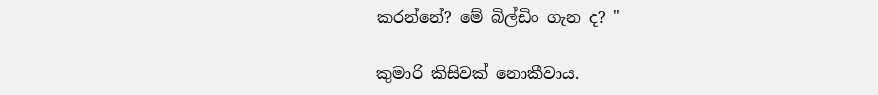කරන්නේ? මේ බිල්ඩිං ගැන ද? "

කුමාරි කිසිවක් නොකීවාය.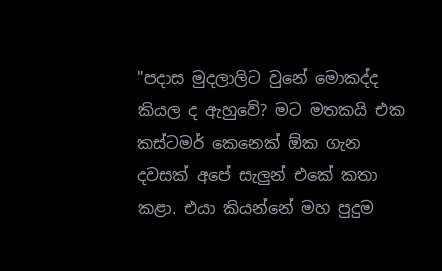"පදාස මුදලාලිට වුනේ මොකද්ද කියල ද ඇහුවේ? මට මතකයි එක කස්ටමර් කෙනෙක් ඕක ගැන දවසක් අපේ සැලුන් එකේ කතා කළා. එයා කියන්නේ මහ පුදුම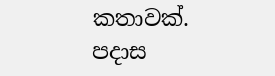කතාවක්. පදාස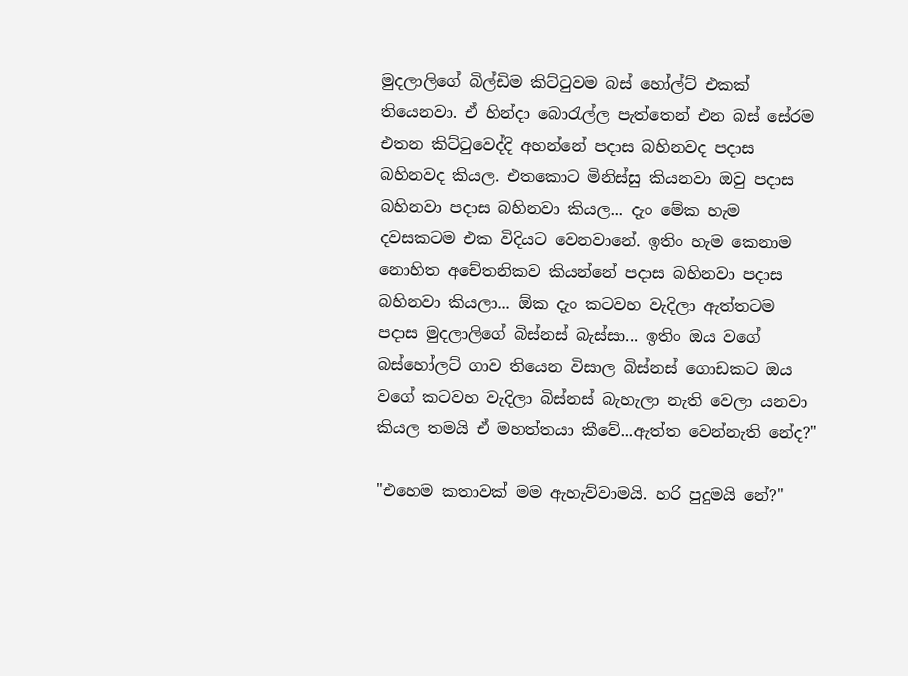මුදලාලිගේ බිල්ඩිම කිට්ටුවම බස් හෝල්ට් එකක් තියෙනවා. ඒ හින්දා බොරැල්ල පැත්තෙන් එන බස් සේරම එතන කිට්ටුවෙද්දි අහන්නේ පදාස බහිනවද පදාස බහිනවද කියල. එතකොට මිනිස්සු කියනවා ඔවු පදාස බහිනවා පදාස බහිනවා කියල... දැං මේක හැම දවසකටම එක විදියට වෙනවානේ. ඉතිං හැම කෙනාම නොහිත අචේතනිකව කියන්නේ පදාස බහිනවා පදාස බහිනවා කියලා... ඕක දැං කටවහ වැදිලා ඇත්තටම පදාස මුදලාලිගේ බිස්නස් බැස්සා... ඉතිං ඔය වගේ බස්හෝලට් ගාව තියෙන විසාල බිස්නස් ගොඩකට ඔය වගේ කටවහ වැදිලා බිස්නස් බැහැලා නැති වෙලා යනවා කියල තමයි ඒ මහත්තයා කීවේ...ඇත්ත වෙන්නැති නේද?"

"එහෙම කතාවක් මම ඇහැව්වාමයි. හරි පුදුමයි නේ?"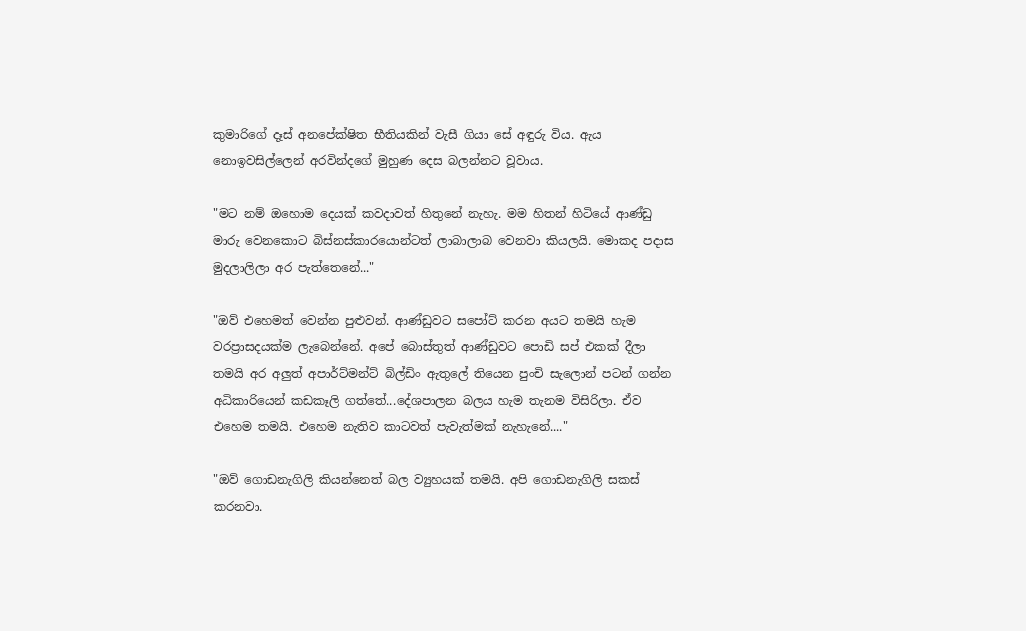කුමාරිගේ දෑස් අනපේක්ෂිත භීතියකින් වැසී ගියා සේ අඳුරු විය. ඇය නොඉවසිල්ලෙන් අරවින්දගේ මුහුණ දෙස බලන්නට වූවාය.

"මට නම් ඔහොම දෙයක් කවදාවත් හිතුනේ නැහැ. මම හිතන් හිටියේ ආණ්ඩු මාරු වෙනකොට බිස්නස්කාරයොන්ටත් ලාබාලාබ වෙනවා කියලයි. මොකද පදාස මුදලාලි‍ලා අර පැත්තෙනේ..."

"ඔව් එහෙමත් වෙන්න පුළුවන්. ආණ්ඩුවට සපෝට් කරන අයට තමයි හැම වරප්‍රාසදයක්ම ලැබෙන්නේ. අපේ බොස්තුත් ආණ්ඩුවට පොඩි සප් එකක් දීලා තමයි අර අලුත් අපාර්ට්මන්ට් බිල්ඩිං ඇතුලේ තියෙන පුංචි සැලොන් පටන් ගන්න අධිකාරියෙන් කඩකෑලි ගත්තේ...දේශපාලන බලය හැම තැනම විසිරිලා. ඒව එහෙම තමයි. එහෙම නැතිව කාටවත් පැවැත්මක් නැහැනේ...."

"ඔව් ගොඩනැගිලි කියන්නෙත් බල ව්‍යුහයක් තමයි. අපි ගොඩනැගිලි සකස් කරනවා.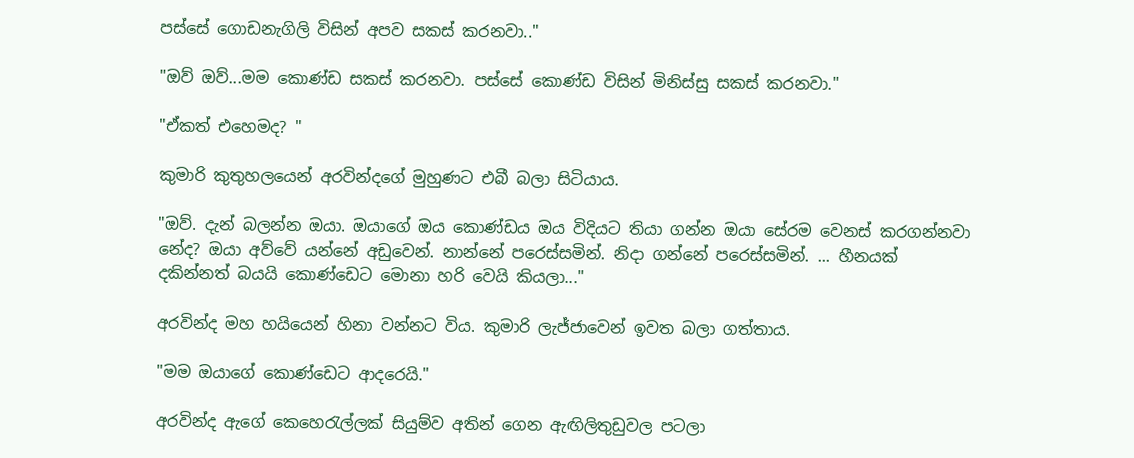පස්සේ ගොඩනැගිලි විසින් අපව සකස් කරනවා.."

"ඔව් ඔව්...මම කොණ්ඩ සකස් කරනවා. පස්සේ කොණ්ඩ විසින් මිනිස්සු සකස් කරනවා."

"ඒකත් එහෙමද? "

කුමාරි කුතුහලයෙන් අරවින්දගේ මුහුණට එබී බලා සිටියාය.

"ඔව්. දැන් බලන්න ඔයා. ඔයාගේ ඔය කොණ්ඩය ඔය විදියට තියා ගන්න ඔයා සේරම වෙනස් කරගන්නවා‍ නේද? ඔයා අව්වේ යන්නේ අඩුවෙන්. නාන්නේ පරෙස්සමින්. නිදා ගන්නේ පරෙස්සමින්. ... හීනයක් දකින්නත් බයයි කොණ්ඩෙට මොනා හරි වෙයි කියලා..."

අරවින්ද මහ හයියෙන් හිනා වන්නට විය. කුමාරි ලැජ්ජාවෙන් ඉවත බලා ගත්තාය.

"මම ඔයාගේ කොණ්ඩෙට ආදරෙයි."

අරවින්ද ඇගේ කෙහෙරැල්ලක් සියුම්ව අතින් ගෙන ඇඟිලිතුඩුවල පටලා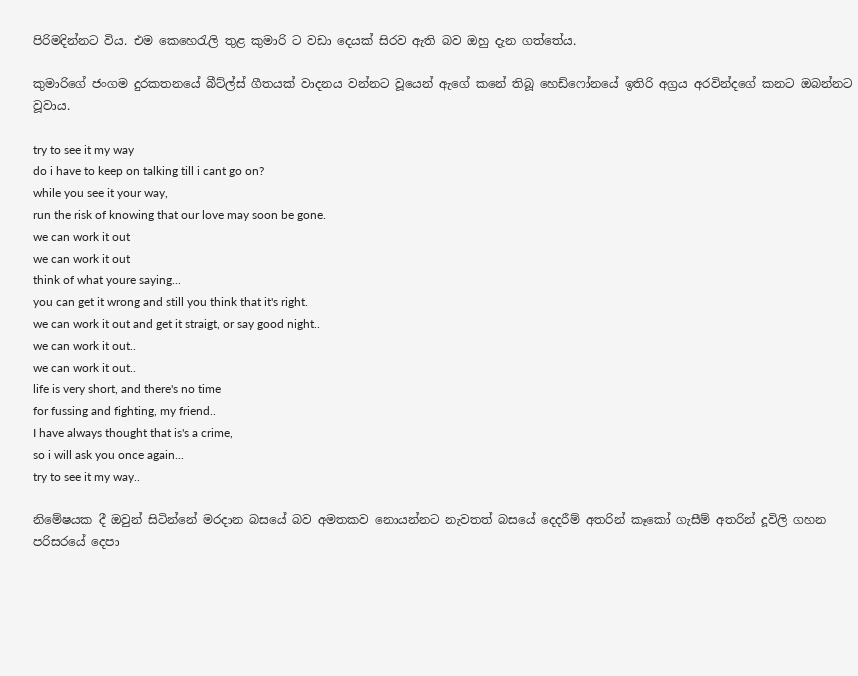පිරිමදින්නට විය. එම කෙහෙරැලි තුළ කුමාරි ට වඩා දෙයක් සිරව ඇති බව ඔහු දැන ගත්තේය.

කුමාරිගේ ජංගම දුරකතනයේ බීට්ල්ස් ගීතයක් වාදනය වන්නට වූයෙන් ඇගේ කනේ තිබූ හෙඩ්ෆෝනයේ ඉතිරි අග්‍රය අරවින්දගේ කනට ඔබන්නට වූවාය.

try to see it my way
do i have to keep on talking till i cant go on?
while you see it your way,
run the risk of knowing that our love may soon be gone.
we can work it out
we can work it out
think of what youre saying...
you can get it wrong and still you think that it's right.
we can work it out and get it straigt, or say good night..
we can work it out..
we can work it out..
life is very short, and there's no time
for fussing and fighting, my friend..
I have always thought that is's a crime,
so i will ask you once again...
try to see it my way..

නිමේෂයක දී ඔවුන් සිටින්නේ මරදාන බසයේ බව අමතකව නොයන්නට නැවතත් බසයේ දෙදරීම් අතරින් කෑකෝ ගැසීම් අතරින් දූවිලි ගහන පරිසරයේ දෙපා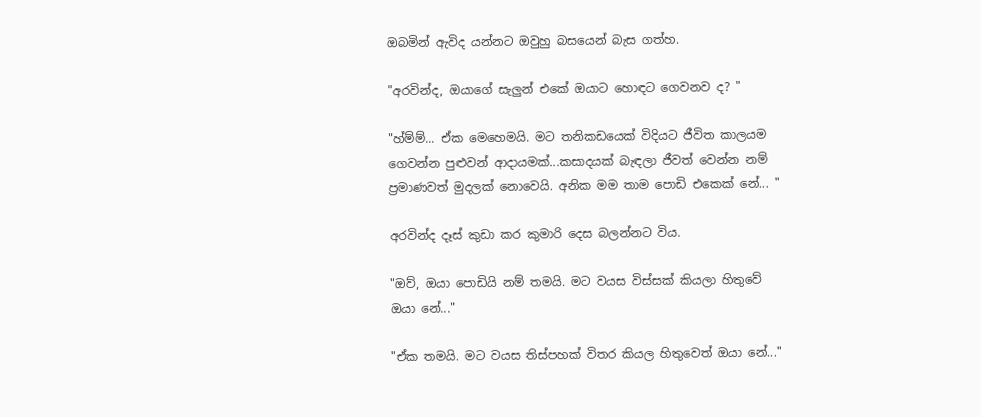ඔබමින් ඇවිද යන්නට ඔවුහු බසයෙන් බැස ගත්හ.

"අරවින්ද, ඔයාගේ සැලුන් එකේ ඔයාට හොඳට ගෙවනව ද? "

"හ්ම්ම්... ඒක මෙහෙමයි. මට තනිකඩයෙක් විදියට ජීවිත කාලයම ගෙවන්න පුළුවන් ආදායමක්...කසාදයක් බැඳලා ජීවත් වෙන්න නම් ප්‍රමාණවත් මුදලක් නොවෙයි. අනික මම තාම පොඩි එකෙක් නේ... "

අරවින්ද දෑස් කුඩා කර කුමාරි දෙස බලන්නට විය.

"ඔව්, ඔයා පොඩියි නම් තමයි. මට වයස විස්සක් කියලා හිතුවේ ඔයා නේ..."

"ඒක තමයි. මට වයස තිස්පහක් විතර කියල හිතුවෙත් ඔයා නේ..."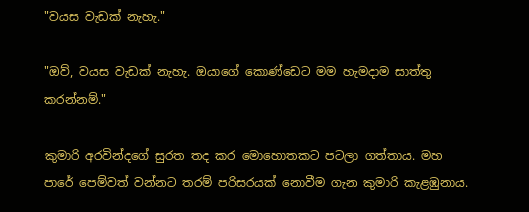"වයස වැඩක් නැහැ."

"ඔව්, වයස වැඩක් නැහැ. ඔයාගේ කොණ්ඩෙට මම හැමදාම සාත්තු කරන්නම්."

කුමාරි අරවින්දගේ සුරත තද කර මොහොතකට පටලා ගත්තාය. මහ පාරේ පෙම්වත් වන්නට තරම් පරිසරයක් නොවීම ගැන කුමාරි කැළඹුනාය.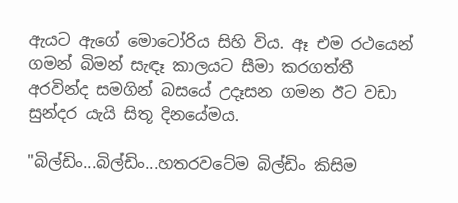ඇයට ඇගේ මොටෝරිය සිහි විය. ඈ එම රථයෙන් ගමන් බිමන් සැඳෑ කාලයට සීමා කරගත්තී අරවින්ද සමගින් බසයේ උදෑසන ගමන ඊට වඩා සුන්දර යැයි සිතූ දිනයේමය.

"බිල්ඩිං...බිල්ඩිං...හතරවටේම බිල්ඩිං කිසිම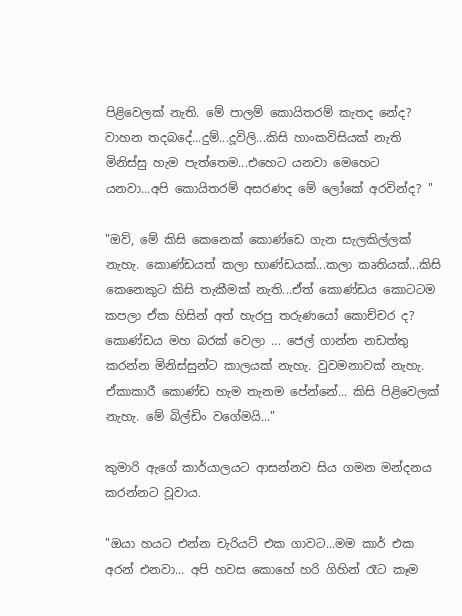පිළිවෙලක් නැති. මේ පාලම් කොයිතරම් කැතද නේද? වාහන තදබදේ...දුම්...දූවිලි...කිසි හාංකවිසියක් නැති මිනිස්සු හැම පැත්තෙම...එහෙට යනවා මෙහෙට යනවා...අපි කොයිතරම් අසරණද මේ ලෝකේ අරවින්ද? "

"ඔව්, මේ කිසි කෙනෙක් කොණ්ඩෙ ගැන සැලකිල්ලක් නැහැ. කොණ්ඩයත් කලා භාණ්ඩයක්...කලා කෘතියක්...කිසි කෙනෙකුට කිසි තැකීමක් නැති...ඒත් කොණ්ඩය කොටටම කපලා ඒක හිසින් අත් හැරපු තරුණයෝ කොච්චර ද? කොණ්ඩය මහ බරක් වෙලා ... ජෙල් ගාන්න නඩත්තු කරන්න මිනිස්සුන්ට කාලයක් නැහැ. වුවමනාවක් නැහැ. ඒකාකාරී කොණ්ඩ හැම තැනම පේන්නේ... කිසි ‍පිළිවෙලක් නැහැ. මේ බිල්ඩිං වගේමයි..."

කුමාරි ඇගේ කාර්යාලයට ආසන්නව සිය ගමන මන්දනය කරන්නට වූවාය.

"ඔයා හයට එන්න චැරියට් එක ගාවට...මම කාර් එක අරන් එනවා... අපි හවස කොහේ හරි ගිහින් රෑට කෑම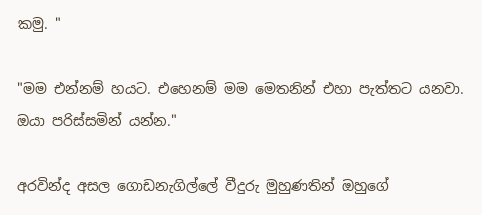කමු. "

"මම එන්නම් හයට. එහෙනම් මම මෙතනින් එහා පැත්තට යනවා. ඔයා පරිස්සමින් යන්න."

අරවින්ද අසල ගොඩනැගිල්ලේ වීදුරු මුහුණතින් ඔහුගේ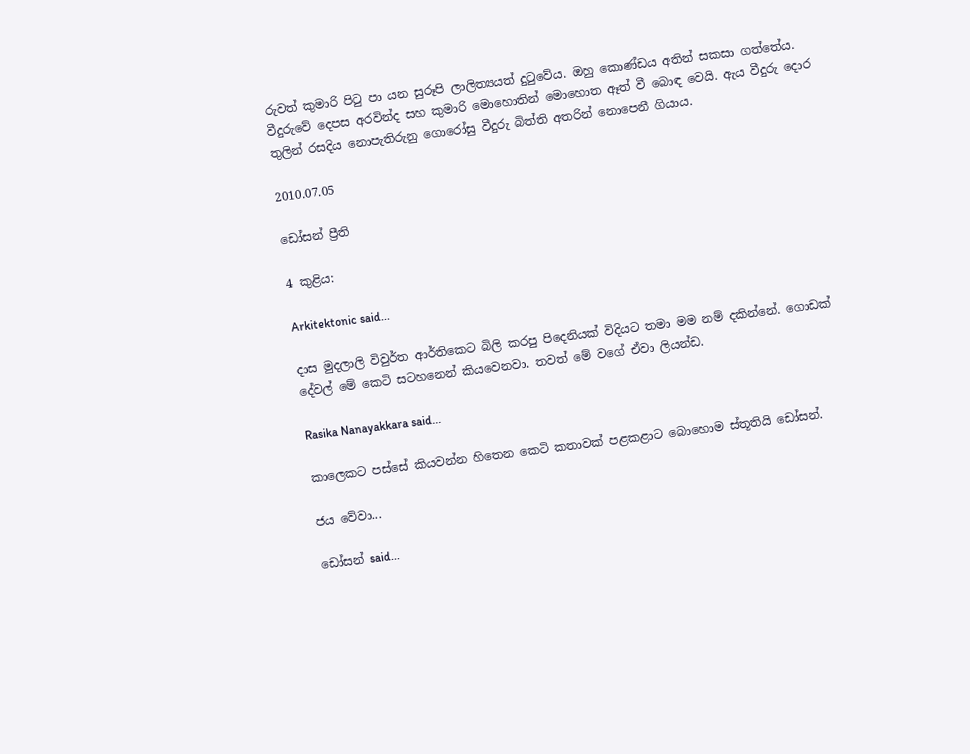රුවත් කුමාරි පිටු පා යන සුරූපි ලාලිත්‍යයත් දුටුවේය. ඔහු කොණ්ඩය අතින් සකසා ගත්තේය. වීදුරුවේ දෙපස අරවින්ද සහ කුමාරි මොහොතින් මොහොත ඈත් වී බොඳ වෙයි. ඇය වීදුරු දොර තුලින් රසදිය නොපැතිරුනු ගොරෝසු වීදුරු බිත්ති අතරින් නොපෙනී ගියාය.

2010.07.05

ඩෝසන් ප්‍රීති

4 කුළිය:

Arkitektonic said...

දාස මුදලාලි විවුර්ත ආර්තිකෙට බිලි කරපු පිදෙනියක් විදියට තමා මම නම් දකින්නේ. ගොඩක් දේවල් මේ කෙටි සටහනෙන් කියවෙනවා. තවත් මේ වගේ ඒවා ලියන්ඩ.

Rasika Nanayakkara said...

කාලෙකට පස්සේ කියවන්න හිතෙන කෙටි කතාවක් පළකළාට බොහොම ස්තූතියි ඩෝසන්.

ජය වේවා...

ඩෝසන් said...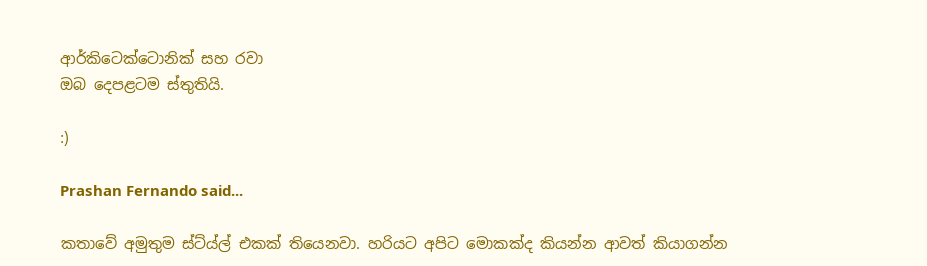ආර්කිටෙක්ටොනික් සහ රවා
ඔබ දෙපළටම ස්තුතියි.

:)

Prashan Fernando said...

කතාවේ අමුතුම ස්ට්ය්ල් එකක් තියෙනවා. හරියට අපිට මොකක්ද කියන්න ආවත් කියාගන්න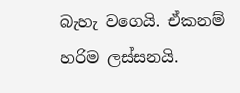බැහැ වගෙයි. ඒකනම් හරිම ලස්සනයි.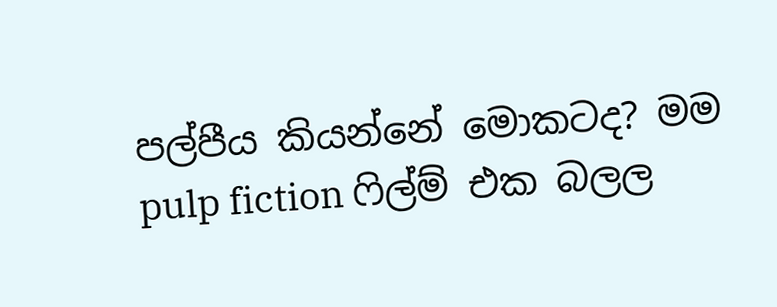පල්පීය කියන්නේ මොකටද? මම pulp fiction ෆිල්ම් එක බලල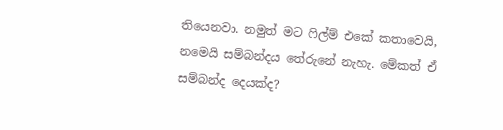තියෙනවා. නමුත් මට ෆිල්ම් එකේ කතාවෙයි, නමෙයි සම්බන්දය තේරුනේ නැහැ. මේකත් ඒ සම්බන්ද දෙයක්ද?